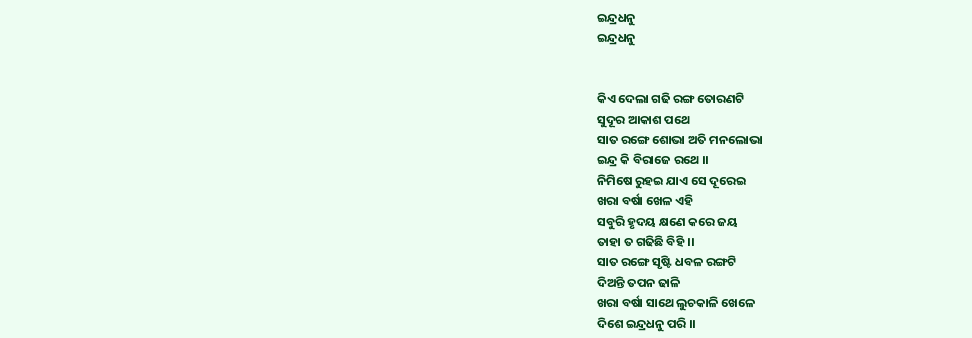ଇନ୍ଦ୍ରଧନୁ
ଇନ୍ଦ୍ରଧନୁ


କିଏ ଦେଲା ଗଢି ରଙ୍ଗ ତୋରଣଟି
ସୁଦୂର ଆକାଶ ପଥେ
ସାତ ରଙ୍ଗେ ଶୋଭା ଅତି ମନଲୋଭା
ଇନ୍ଦ୍ର କି ବିରାଜେ ରଥେ ।।
ନିମିଷେ ରୁହଇ ଯାଏ ସେ ଦୂରେଇ
ଖରା ବର୍ଷା ଖେଳ ଏହି
ସବୁରି ହୃଦୟ କ୍ଷଣେ କରେ ଜୟ
ତାହା ତ ଗଢିଛି ବିହି ।।
ସାତ ରଙ୍ଗେ ସୃଷ୍ଟି ଧବଳ ରଙ୍ଗଟି
ଦିଅନ୍ତି ତପନ ଢାଳି
ଖରା ବର୍ଷା ସାଥେ ଲୁଚକାଳି ଖେଳେ
ଦିଶେ ଇନ୍ଦ୍ରଧନୁ ପରି ।।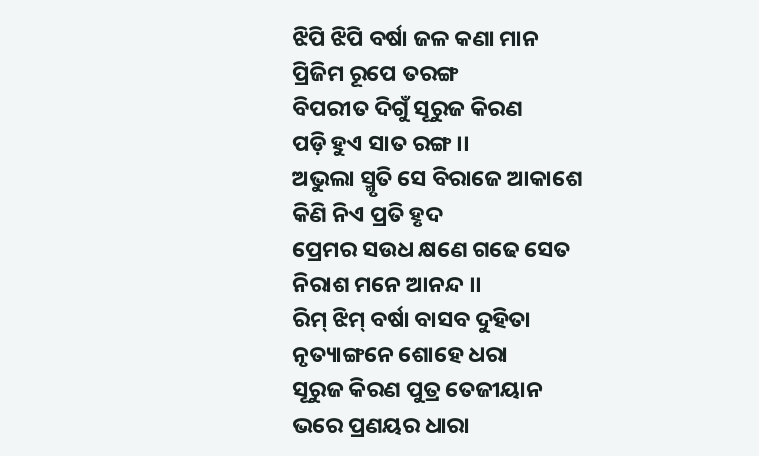ଝିପି ଝିପି ବର୍ଷା ଜଳ କଣା ମାନ
ପ୍ରିଜିମ ରୂପେ ତରଙ୍ଗ
ବିପରୀତ ଦିଗୁଁ ସୂରୁଜ କିରଣ
ପଡ଼ି ହୁଏ ସାତ ରଙ୍ଗ ।।
ଅଭୁଲା ସ୍ମୃତି ସେ ବିରାଜେ ଆକାଶେ
କିଣି ନିଏ ପ୍ରତି ହୃଦ
ପ୍ରେମର ସଉଧ କ୍ଷଣେ ଗଢେ ସେତ
ନିରାଶ ମନେ ଆନନ୍ଦ ।।
ରିମ୍ ଝିମ୍ ବର୍ଷା ବାସବ ଦୁହିତା
ନୃତ୍ୟାଙ୍ଗନେ ଶୋହେ ଧରା
ସୂରୁଜ କିରଣ ପୁତ୍ର ତେଜୀୟାନ
ଭରେ ପ୍ରଣୟର ଧାରା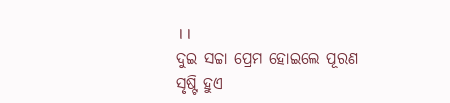।।
ଦୁଇ ସଚ୍ଚା ପ୍ରେମ ହୋଇଲେ ପୂରଣ
ସୃଷ୍ଟି ହୁଏ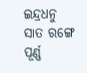ଇନ୍ଦ୍ରଧନୁ
ସାତ ରଙ୍ଗେ ପୂର୍ଣ୍ଣ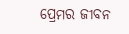ପ୍ରେମର ଜୀବନ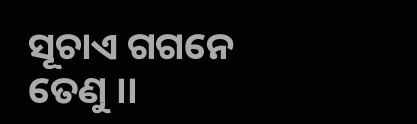ସୂଚାଏ ଗଗନେ ତେଣୁ ।।